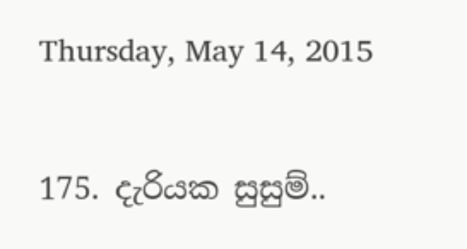Thursday, May 14, 2015

175. දැරියක සුසුම්..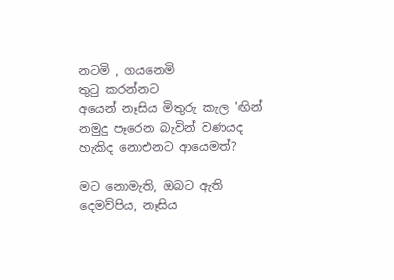නටමි , ගයනෙමි
තුටු කරන්නට
අයෙන් නෑසිය මිතුරු කැල 'ඟින්
නමුදු පෑරෙන බැවින් වණයද
හැකිද නොඑනට ආයෙමත්?

මට නොමැති, ඔබට ඇති
දෙමව්පිය, නෑසිය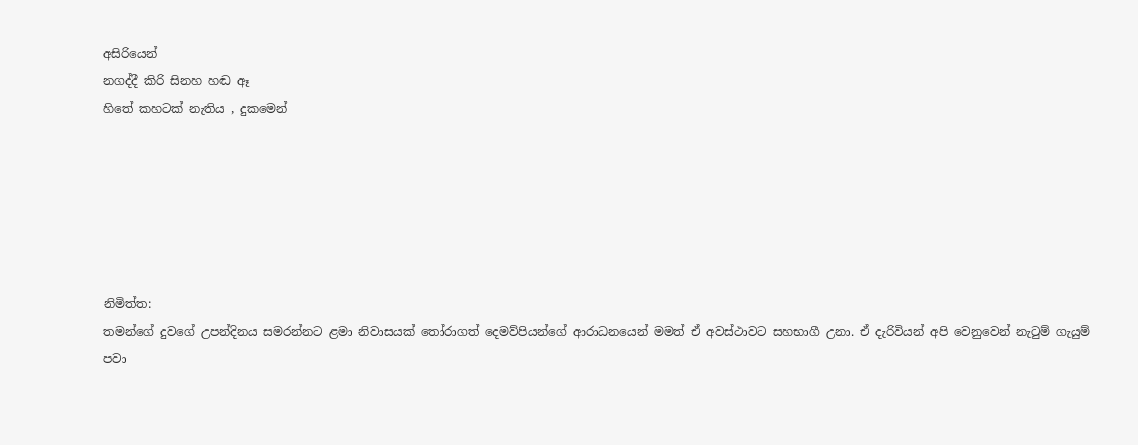අසිරියෙන්
නගද්දී කිරි සිනහ හඬ ඈ
හිතේ කහටක් නැතිය , දුකමෙන්






නිමිත්ත:
තමන්ගේ දුවගේ උපන්දිනය සමරන්නට ළමා නිවාසයක් තෝරාගත් දෙමව්පියන්ගේ ආරාධනයෙන් මමත් ඒ අවස්ථාවට සහභාගී උනා. ඒ දැරිවියන් අපි වෙනුවෙන් නැටුම් ගැයුම් පවා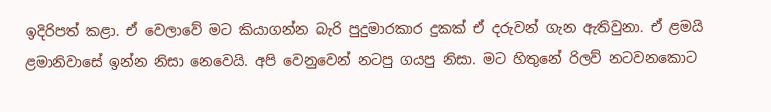ඉදිරිපත් කළා. ඒ වෙලාවේ මට කියාගන්න බැරි පුදුමාරකාර දුකක් ඒ දරුවන් ගැන ඇතිවුනා. ඒ ළමයි ළමානිවාසේ ඉන්න නිසා නෙවෙයි. අපි වෙනුවෙන් නටපු ගයපු නිසා. මට හිතුනේ රිලව් නටවනකොට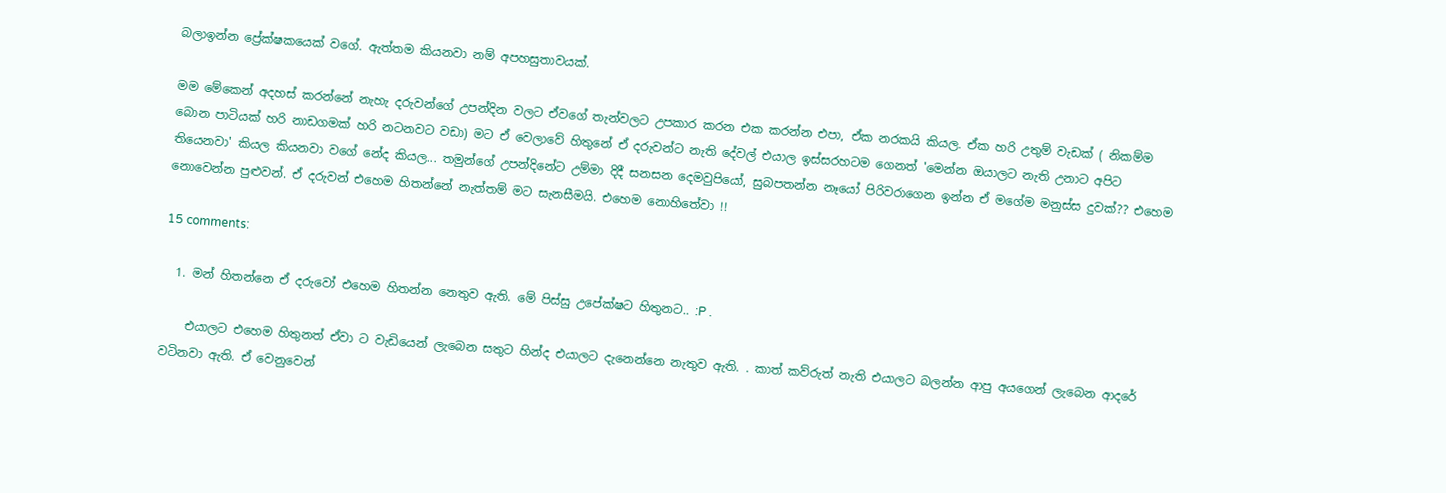බලාඉන්න ප්‍රේක්ෂකයෙක් වගේ. ඇත්තම කියනවා නම් අපහසුතාවයක්.

මම මේකෙන් අදහස් කරන්නේ නැහැ දරුවන්ගේ උපන්දින වලට ඒවගේ තැන්වලට උපකාර කරන එක කරන්න එපා, ඒක නරකයි කියල. ඒක හරි උතුම් වැඩක් ( නිකම්ම බොන පාටියක් හරි නාඩගමක් හරි නටනවට වඩා) මට ඒ වෙලාවේ හිතුනේ ඒ දරුවන්ට නැති දේවල් එයාල ඉස්සරහටම ගෙනත් 'මෙන්න ඔයාලට නැති උනාට අපිට තියෙනවා' කියල කියනවා වගේ නේද කියල... තමුන්ගේ උපන්දිනේට උම්මා දිදී සනසන දෙමවුපියෝ, සුබපතන්න නෑයෝ පිරිවරාගෙන ඉන්න ඒ මගේම මනුස්ස දුවක්?? එහෙම නොවෙන්න පුළුවන්. ඒ දරුවන් එහෙම හිතන්නේ නැත්තම් මට සැනසීමයි. එහෙම නොහිතේවා !!

15 comments:

  1. මන් හිතන්නෙ ඒ දරුවෝ එහෙම හිතන්න නෙතුව ඇති. මේ පිස්සු උපේක්ෂට හිතුනට.. :P .

    එයාලට එහෙම හිතුනත් ඒවා ට වැඩියෙන් ලැබෙන සතුට හින්ද එයාලට දැනෙන්නෙ නැතුව ඇති. . කාත් කව්රුත් නැති එයාලට බලන්න ආපු අයගෙන් ලැබෙන ආදරේ වටිනවා ඇති. ඒ වෙනුවෙන්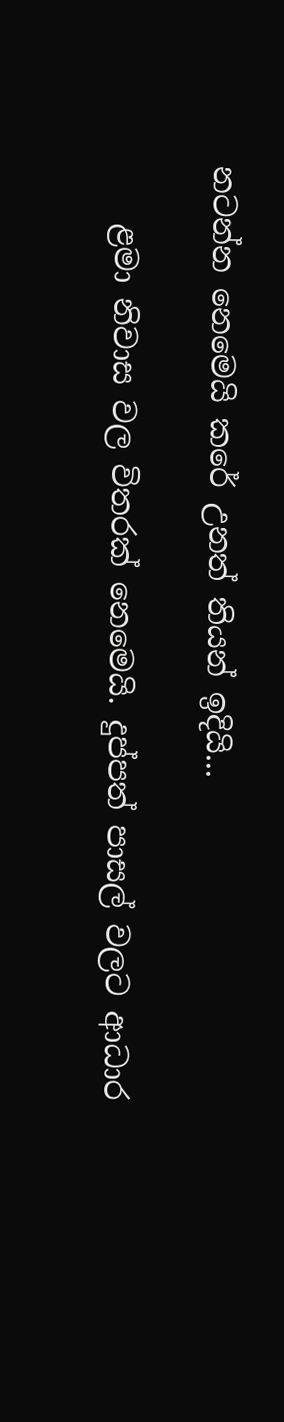නටන්න නෙමෙයි කරේ උනත් තියන් ඉදියි...

    ළමා නිවාස වල විතරක් නෙමෙයි. දුප්පත් පාසල් වලට ආධාර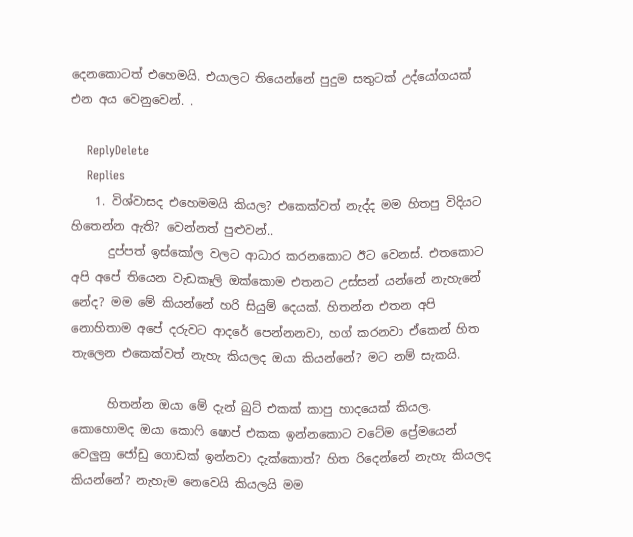දෙනකොටත් එහෙමයි. එයාලට තියෙන්නේ පුදුම සතුටක් උද්යෝගයක් එන අය වෙනුවෙන්. .

    ReplyDelete
    Replies
    1. විශ්වාසද එහෙමමයි කියල? එකෙක්වත් නැද්ද මම හිතපු විදියට හිතෙන්න ඇති? වෙන්නත් පුළුවන්..
      දුප්පත් ඉස්කෝල වලට ආධාර කරනකොට ඊට වෙනස්. එතකොට අපි අපේ තියෙන වැඩකෑලි ඔක්කොම එතනට උස්සන් යන්නේ නැහැනේ නේද? මම මේ කියන්නේ හරි සියුම් දෙයක්. හිතන්න එතන අපි නොහිතාම අපේ දරුවට ආදරේ පෙන්නනවා, හග් කරනවා ඒකෙන් හිත තැලෙන එකෙක්වත් නැහැ කියලද ඔයා කියන්නේ? මට නම් සැකයි.

      හිතන්න ඔයා මේ දැන් බුට් එකක් කාපු හාදයෙක් කියල. කොහොමද ඔයා කොෆි ෂොප් එකක ඉන්නකොට වටේම ප්‍රේමයෙන් වෙලුනු ජෝඩු ගොඩක් ඉන්නවා දැක්කොත්? හිත රිදෙන්නේ නැහැ කියලද කියන්නේ? නැහැම නෙවෙයි කියලයි මම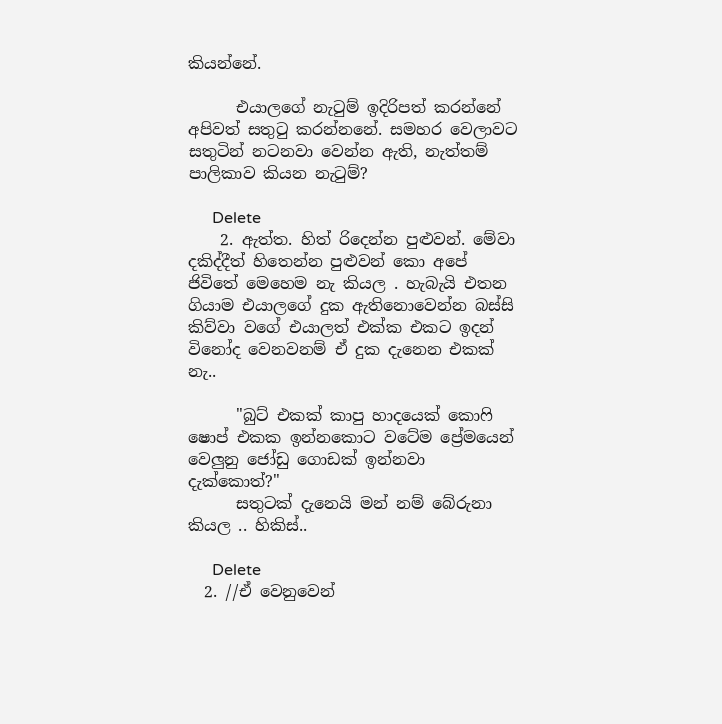කියන්නේ.

      එයාලගේ නැටුම් ඉදිරිපත් කරන්නේ අපිවත් සතුටු කරන්නනේ. සමහර වෙලාවට සතුටින් නටනවා වෙන්න ඇති, නැත්තම් පාලිකාව කියන නැටුම්?

      Delete
    2. ඇත්ත. හිත් රිදෙන්න පුළුවන්. මේවා දකිද්දීත් හිතෙන්න පුළුවන් කො අපේ ජිවිතේ මෙහෙම නැ කියල . හැබැයි එතන ගියාම එයාලගේ දුක ඇතිනොවෙන්න බස්සි කිව්වා වගේ එයාලත් එක්ක එකට ඉදන් විනෝද වෙනවනම් ඒ දුක දැනෙන එකක් නැ..

      "බුට් එකක් කාපු හාදයෙක් කොෆි ෂොප් එකක ඉන්නකොට වටේම ප්‍රේමයෙන් වෙලුනු ජෝඩු ගොඩක් ඉන්නවා දැක්කොත්?"
      සතුටක් දැනෙයි මන් නම් බේරුනා කියල .. හිකිස්..

      Delete
  2. //ඒ වෙනුවෙන්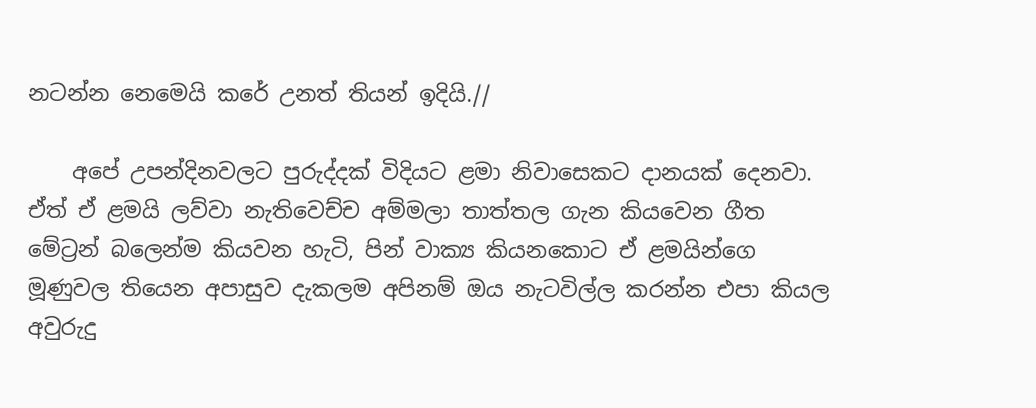නටන්න නෙමෙයි කරේ උනත් තියන් ඉදියි.//

    අපේ උපන්දිනවලට පුරුද්දක් විදියට ළමා නිවාසෙකට දානයක් දෙනවා. ඒත් ඒ ළමයි ලව්වා නැතිවෙච්ච අම්මලා තාත්තල ගැන කියවෙන ගීත මේට්‍රන් බලෙන්ම කියවන හැටි, පින් වාක්‍ය කියනකොට ඒ ළමයින්ගෙ මූණුවල තියෙන අපාසුව දැකලම අපිනම් ඔය නැටවිල්ල කරන්න එපා කියල අවුරුදු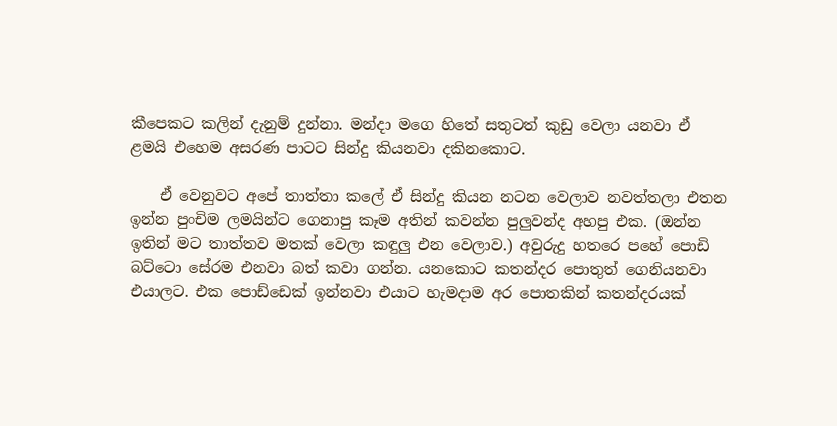කීපෙකට කලින් දැනුම් දුන්නා. මන්දා මගෙ හිතේ සතුටත් කුඩු වෙලා යනවා ඒ ළමයි එහෙම අසරණ පාටට සින්දු කියනවා දකිනකොට.

    ඒ වෙනුවට අපේ තාත්තා කලේ ඒ සින්දු කියන නටන වෙලාව නවත්තලා එතන ඉන්න පුංචිම ලමයින්ට ගෙනාපු කෑම අතින් කවන්න පුලුවන්ද අහපු එක. (ඔන්න ඉතින් මට තාත්තව මතක් වෙලා කඳුලු එන වෙලාව.) අවුරුදු හතරෙ පහේ පොඩි බට්ටො සේරම එනවා බත් කවා ගන්න. යනකොට කතන්දර පොතුත් ගෙනියනවා එයාලට. එක පොඩ්ඩෙක් ඉන්නවා එයාට හැමදාම අර පොතකින් කතන්දරයක්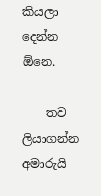කියලා දෙන්න ඕනෙ.

    තව ලියාගන්න අමාරුයි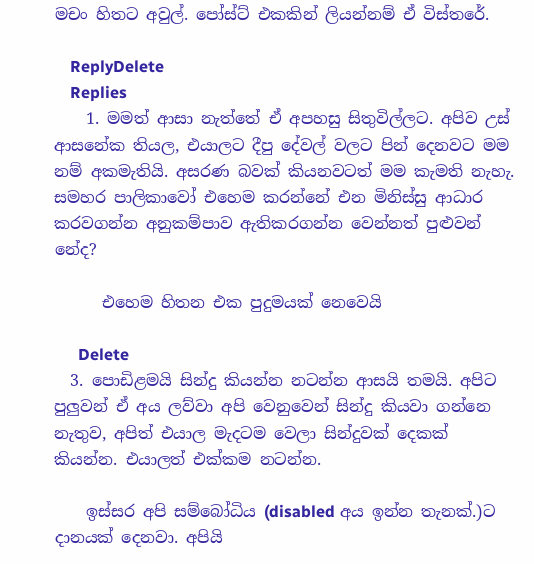මචං හිතට අවුල්. පෝස්ට් එකකින් ලියන්නම් ඒ විස්තරේ.

    ReplyDelete
    Replies
    1. මමත් ආසා නැත්තේ ඒ අපහසු සිතුවිල්ලට. අපිව උස් ආසනේක තියල, එයාලට දීපු දේවල් වලට පින් දෙනවට මම නම් අකමැතියි. අසරණ බවක් කියනවටත් මම කැමති නැහැ. සමහර පාලිකාවෝ එහෙම කරන්නේ එන මිනිස්සු ආධාර කරවගන්න අනුකම්පාව ඇතිකරගන්න වෙන්නත් පුළුවන් නේද?

      එහෙම හිතන එක පුදුමයක් නෙවෙයි

      Delete
  3. පොඩිළමයි සින්දු කියන්න නටන්න ආසයි තමයි. අපිට පුලුවන් ඒ අය ලව්වා අපි වෙනුවෙන් සින්දු කියවා ගන්නෙ නැතුව, අපිත් එයාල මැදටම වෙලා සින්දුවක් දෙකක් කියන්න. එයාලත් එක්කම නටන්න.

    ඉස්සර අපි සම්බෝධිය (disabled අය ඉන්න තැනක්.)ට දානයක් දෙනවා. අපියි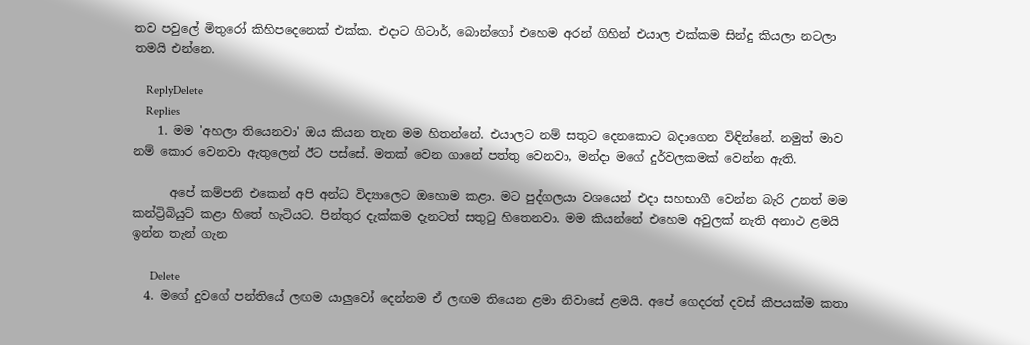තව පවුලේ මිතුරෝ කිහිපදෙනෙක් එක්ක. එදාට ගිටාර්, බොන්ගෝ එහෙම අරන් ගිහින් එයාල එක්කම සින්දු කියලා නටලා තමයි එන්නෙ.

    ReplyDelete
    Replies
    1. මම 'අහලා තියෙනවා' ඔය කියන තැන මම හිතන්නේ. එයාලට නම් සතුට දෙනකොට බදාගෙන විඳින්නේ. නමුත් මාව නම් කොර වෙනවා ඇතුලෙන් ඊට පස්සේ. මතක් වෙන ගානේ පත්තු වෙනවා, මන්දා මගේ දුර්වලකමක් වෙන්න ඇති.

      අපේ කම්පනි එකෙන් අපි අන්ධ විද්‍යාලෙට ඔහොම කළා. මට පුද්ගලයා වශයෙන් එදා සහභාගී වෙන්න බැරි උනත් මම කන්ට්‍රිබියුට් කළා හිතේ හැටියට. පින්තුර දැක්කම දැනටත් සතුටු හිතෙනවා. මම කියන්නේ එහෙම අවුලක් නැති අනාථ ළමයි ඉන්න තැන් ගැන

      Delete
  4. මගේ දුවගේ පන්තියේ ලඟම යාලුවෝ දෙන්නම ඒ ලඟම තියෙන ළමා නිවාසේ ළමයි. අපේ ගෙදරත් දවස් කීපයක්ම කතා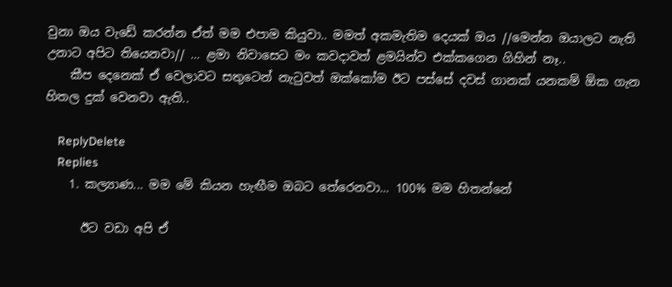වුනා ඔය වැඩේ කරන්න ඒත් මම එපාම කියුවා.. මමත් අකමැතිම දෙයක් ඔය //මෙන්න ඔයාලට නැති උනාට අපිට තියෙනවා// ... ළමා නිවාසෙට මං කවදාවත් ළමයින්ව එක්කගෙන ගිහින් නෑ..
    කීප දෙනෙක් ඒ වෙලාවට සතුටෙන් නැටුවත් ඔක්කෝම ඊට පස්සේ දවස් ගානක් යනකම් ඕක ගැන හිතල දුක් වෙනවා ඇති..

    ReplyDelete
    Replies
    1. කල්‍යාණ... මම මේ කියන හැඟීම ඔබට තේරෙනවා... 100% මම හිතන්නේ

      ඊට වඩා අපි ඒ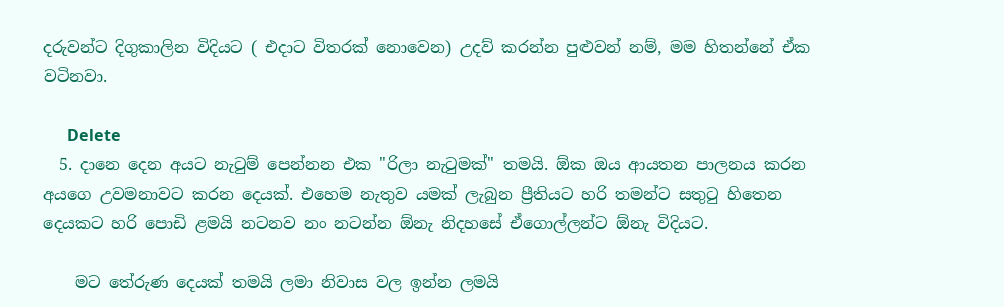දරුවන්ට දිගුකාලින විදියට ( එදාට විතරක් නොවෙන) උදව් කරන්න පුළුවන් නම්, මම හිතන්නේ ඒක වටිනවා.

      Delete
  5. දානෙ දෙන අයට නැටුම් පෙන්නන එක "රිලා නැටුමක්" තමයි. ඕක ඔය ආයතන පාලනය කරන අයගෙ උවමනාවට කරන දෙයක්. එහෙම නැතුව යමක් ලැබුන ප්‍රීතියට හරි තමන්ට සතුටු හිතෙන දෙයකට හරි පොඩි ළමයි නටනව නං නටන්න ඕනැ නිදහසේ ඒගොල්ලන්ට ඕනැ විදියට.

    මට තේරුණ දෙයක් තමයි ලමා නිවාස වල ඉන්න ලමයි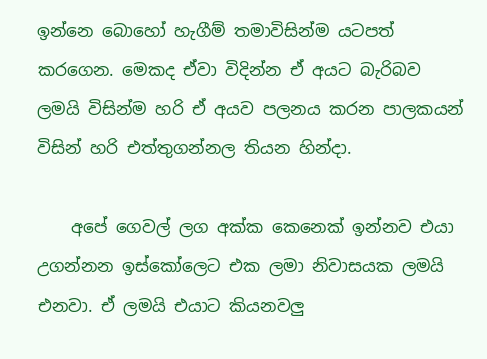ඉන්නෙ බොහෝ හැගීම් තමාවිසින්ම යටපත් කරගෙන. මෙකද ඒවා විදින්න ඒ අයට බැරිබව ලමයි විසින්ම හරි ඒ අයව පලනය කරන පාලකයන් විසින් හරි එත්තුගන්නල තියන හින්දා.

    අපේ ගෙවල් ලග අක්ක කෙනෙක් ඉන්නව එයා උගන්නන ඉස්කෝලෙට එක ලමා නිවාසයක ලමයි එනවා. ඒ ලමයි එයාට කියනවලු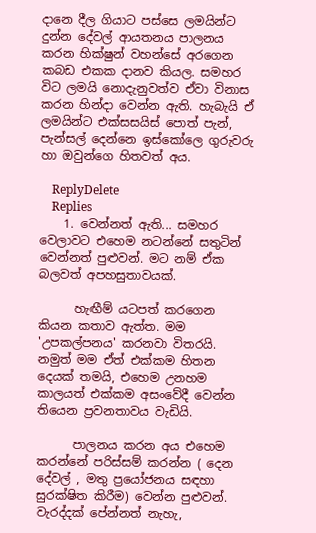දානෙ දීල ගියාට පස්සෙ ලමයින්ට දුන්න දේවල් ආයතනය පාලනය කරන හික්ෂුන් වහන්සේ අරගෙන කබඩ එකක දානව කියල. සමහර විට ලමයි නොදැනුවත්ව ඒවා විනාස කරන හින්දා වෙන්න ඇති. හැබැයි ඒ ලමයින්ට එක්සසයිස් පොත් පැන්, පැන්සල් දෙන්නෙ ඉස්කෝලෙ ගුරුවරු හා ඔවුන්ගෙ හිතවත් අය.

    ReplyDelete
    Replies
    1. වෙන්නත් ඇති... සමහර වෙලාවට එහෙම නටන්නේ සතුටින් වෙන්නත් පුළුවන්. මට නම් ඒක බලවත් අපහසුතාවයක්.

      හැඟීම් යටපත් කරගෙන කියන කතාව ඇත්ත. මම 'උපකල්පනය' කරනවා විතරයි. නමුත් මම ඒත් එක්කම හිතන දෙයක් තමයි, එහෙම උනහම කාලයත් එක්කම අසංවේදී වෙන්න තියෙන ප්‍රවනතාවය වැඩියි.

      පාලනය කරන අය එහෙම කරන්නේ පරිස්සම් කරන්න ( දෙන දේවල් , මතු ප්‍රයෝජනය සඳහා සුරක්ෂිත කිරීම) වෙන්න පුළුවන්. වැරද්දක් පේන්නත් නැහැ,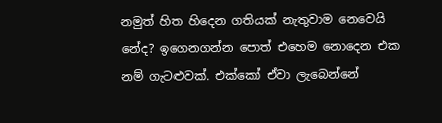නමුත් හිත හිදෙන ගතියක් නැතුවාම නෙවෙයි නේද? ඉගෙනගන්න පොත් එහෙම නොදෙන එක නම් ගැටළුවක්. එක්කෝ ඒවා ලැබෙන්නේ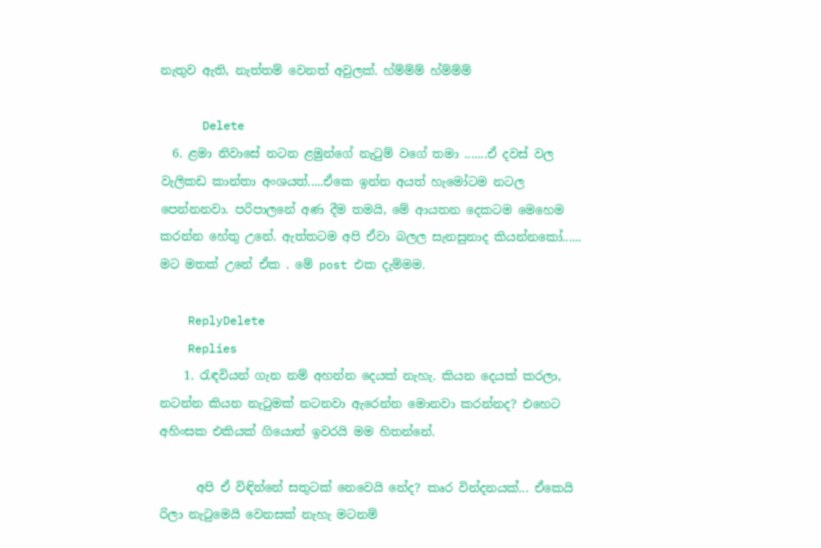නැතුව ඇති, නැත්තම් වෙනත් අවුලක්. හ්ම්ම්ම් හ්ම්ම්ම්

      Delete
  6. ළමා නිවාසේ නටන ළමුන්ගේ නැටුම් වගේ තමා .......ඒ දවස් වල වැලිකඩ කාන්තා අංශයත්.....ඒකෙ ඉන්න අයත් හැමෝටම නටල පෙන්නනවා. පරිපාලනේ අණ දීම තමයි, මේ ආයතන දෙකටම මෙහෙම කරන්න හේතු උනේ. ඇත්තටම අපි ඒවා බලල සැනසුනාද කියන්නකෝ...... මට මතක් උනේ ඒක . මේ post එක දැම්මම.

    ReplyDelete
    Replies
    1. රැඳවියන් ගැන නම් අහන්න දෙයක් නැහැ. කියන දෙයක් කරලා, නටන්න කියන නැටුමක් නටනවා ඇරෙන්න මොනවා කරන්නද? එහෙට අහිංසක එකියක් ගියොත් ඉවරයි මම හිතන්නේ.

      අපි ඒ විඳින්නේ සතුටක් නෙවෙයි නේද? කෘර වින්දනයක්... ඒකෙයි රිලා නැටුමෙයි වෙනසක් නැහැ මටනම්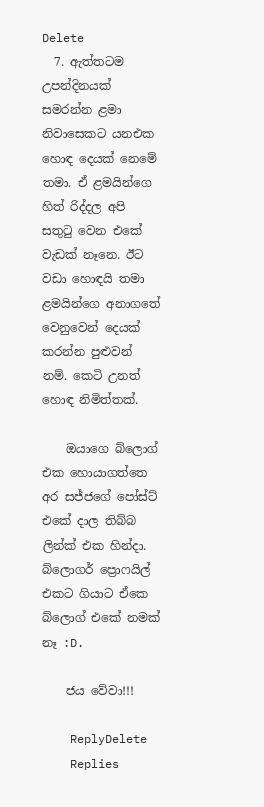Delete
  7. ඇත්තටම උපන්දිනයක් සමරන්න ළමා නිවාසෙකට යනඑක හොඳ දෙයක් නෙමේ තමා. ඒ ළමයින්ගෙ හිත් රිද්දල අපි සතුටු වෙන එකේ වැඩක් නෑනෙ. ඊට වඩා හොඳයි තමා ළමයින්ගෙ අනාගතේ වෙනුවෙන් දෙයක් කරන්න පුළුවන් නම්. කෙටි උනත් හොඳ නිමිත්තක්.

    ඔයාගෙ බ්ලොග් එක හොයාගත්තෙ අර සජ්ජගේ පෝස්ට් එකේ දාල තිබ්බ ලින්ක් එක හින්දා. බ්ලොගර් ප්‍රොෆයිල් එකට ගියාට ඒකෙ බ්ලොග් එකේ නමක් නෑ :D.

    ජය වේවා!!!

    ReplyDelete
    Replies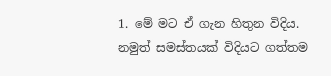1. මේ මට ඒ ගැන හිතුන විදිය. නමුත් සමස්තයක් විදියට ගත්තම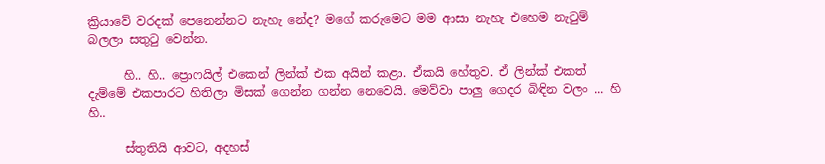ක්‍රියාවේ වරදක් පෙනෙන්නට නැහැ නේද? මගේ කරුමෙට මම ආසා නැහැ එහෙම නැටුම් බලලා සතුටු වෙන්න.

      හි.. හි.. ප්‍රොෆයිල් එකෙන් ලින්ක් එක අයින් කළා. ඒකයි හේතුව. ඒ ලින්ක් එකත් දැම්මේ එකපාරට හිතිලා මිසක් ගෙන්න ගන්න නෙවෙයි. මෙව්වා පාලු ගෙදර බිඳින වලං ... හි හි..

      ස්තුතියි ආවට, අදහස්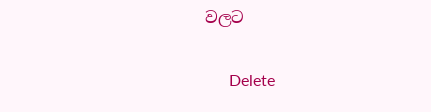වලට

      Delete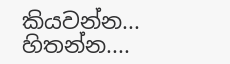කියවන්න... හිතන්න....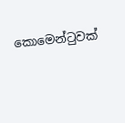කොමෙන්ටුවක්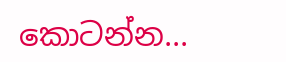කොටන්න...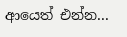ආයෙත් එන්න...